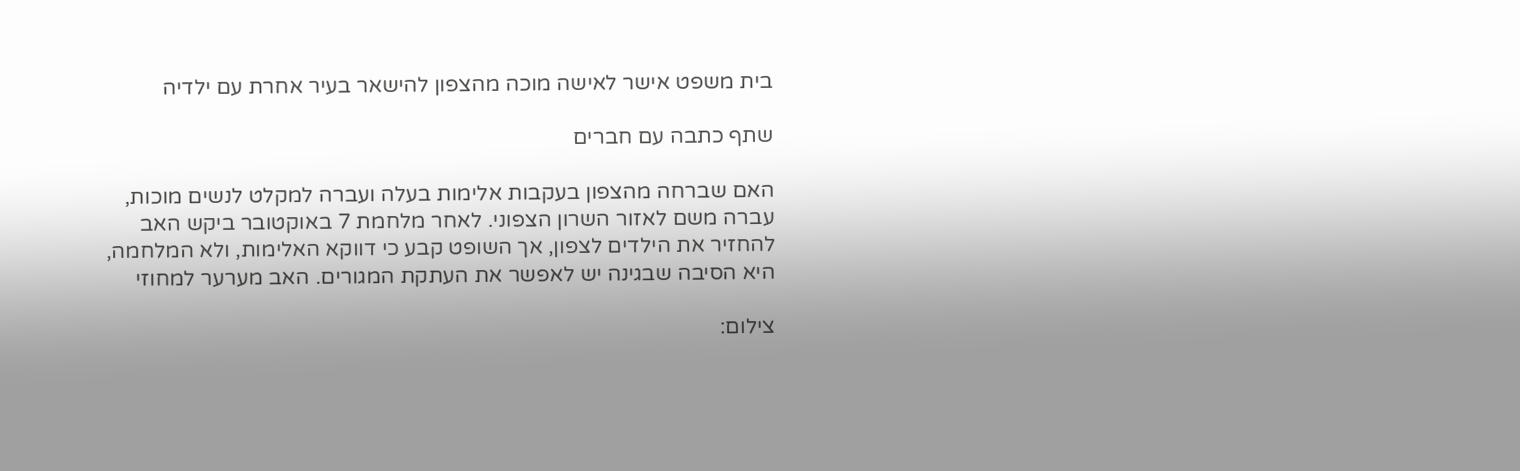בית משפט אישר לאישה מוכה מהצפון להישאר בעיר אחרת עם ילדיה

שתף כתבה עם חברים

האם שברחה מהצפון בעקבות אלימות בעלה ועברה למקלט לנשים מוכות, עברה משם לאזור השרון הצפוני. לאחר מלחמת 7 באוקטובר ביקש האב להחזיר את הילדים לצפון, אך השופט קבע כי דווקא האלימות, ולא המלחמה, היא הסיבה שבגינה יש לאפשר את העתקת המגורים. האב מערער למחוזי

צילום: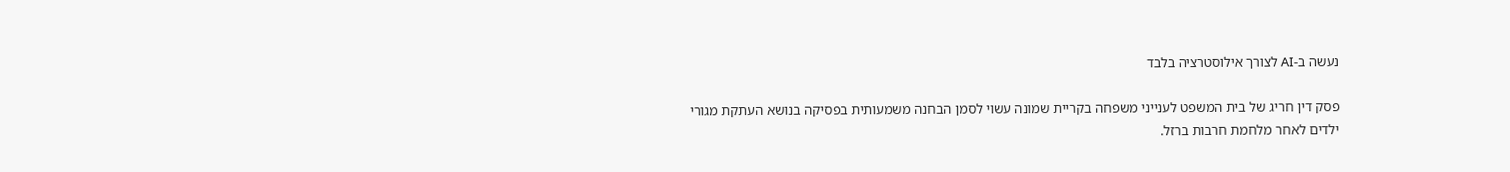נעשה ב-AI לצורך אילוסטרציה בלבד

פסק דין חריג של בית המשפט לענייני משפחה בקריית שמונה עשוי לסמן הבחנה משמעותית בפסיקה בנושא העתקת מגורי ילדים לאחר מלחמת חרבות ברזל.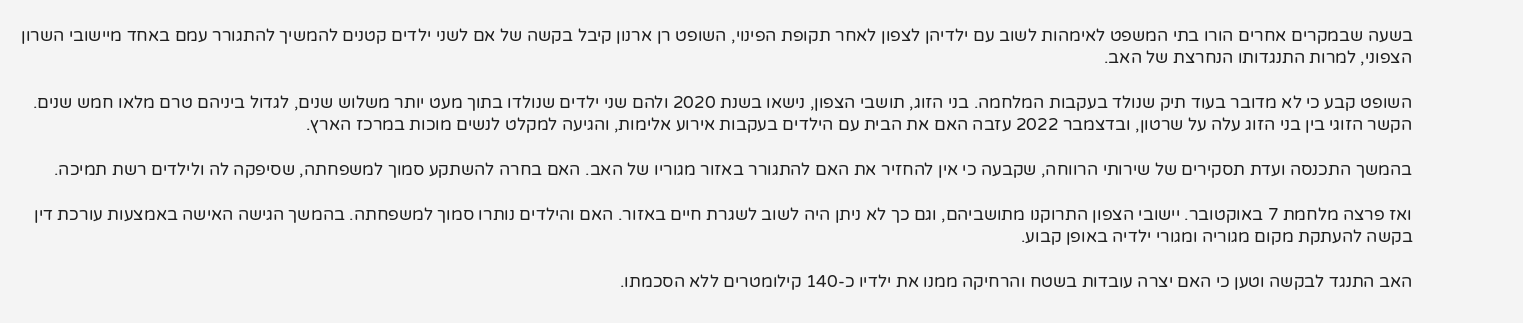בשעה שבמקרים אחרים הורו בתי המשפט לאימהות לשוב עם ילדיהן לצפון לאחר תקופת הפינוי, השופט רן ארנון קיבל בקשה של אם לשני ילדים קטנים להמשיך להתגורר עמם באחד מיישובי השרון הצפוני, למרות התנגדותו הנחרצת של האב.

השופט קבע כי לא מדובר בעוד תיק שנולד בעקבות המלחמה. בני הזוג, תושבי הצפון, נישאו בשנת 2020 ולהם שני ילדים שנולדו בתוך מעט יותר משלוש שנים, לגדול ביניהם טרם מלאו חמש שנים.
הקשר הזוגי בין בני הזוג עלה על שרטון, ובדצמבר 2022 עזבה האם את הבית עם הילדים בעקבות אירוע אלימות, והגיעה למקלט לנשים מוכות במרכז הארץ.

בהמשך התכנסה ועדת תסקירים של שירותי הרווחה, שקבעה כי אין להחזיר את האם להתגורר באזור מגוריו של האב. האם בחרה להשתקע סמוך למשפחתה, שסיפקה לה ולילדים רשת תמיכה.

ואז פרצה מלחמת 7 באוקטובר. יישובי הצפון התרוקנו מתושביהם, וגם כך לא ניתן היה לשוב לשגרת חיים באזור. האם והילדים נותרו סמוך למשפחתה. בהמשך הגישה האישה באמצעות עורכת דין בקשה להעתקת מקום מגוריה ומגורי ילדיה באופן קבוע.

האב התנגד לבקשה וטען כי האם יצרה עובדות בשטח והרחיקה ממנו את ילדיו כ-140 קילומטרים ללא הסכמתו.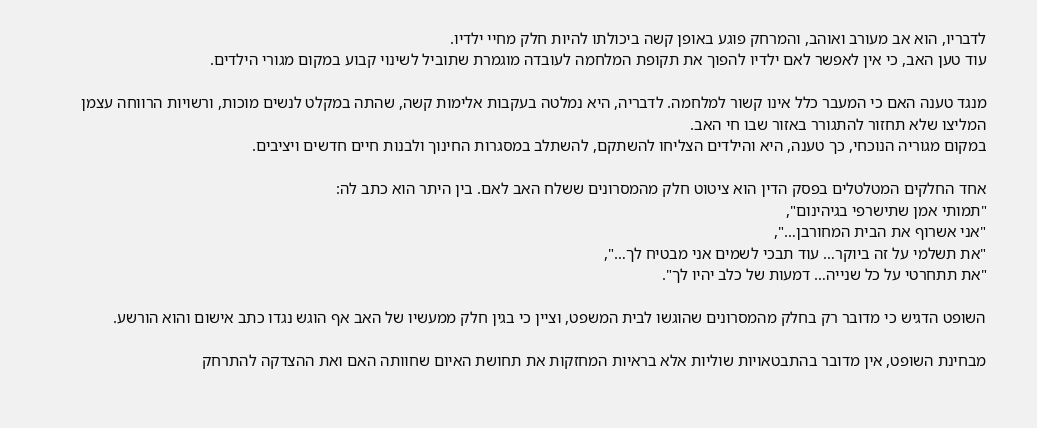לדבריו, הוא אב מעורב ואוהב, והמרחק פוגע באופן קשה ביכולתו להיות חלק מחיי ילדיו.
עוד טען האב, כי אין לאפשר לאם ילדיו להפוך את תקופת המלחמה לעובדה מוגמרת שתוביל לשינוי קבוע במקום מגורי הילדים.

מנגד טענה האם כי המעבר כלל אינו קשור למלחמה. לדבריה, היא נמלטה בעקבות אלימות קשה, שהתה במקלט לנשים מוכות, ורשויות הרווחה עצמן המליצו שלא תחזור להתגורר באזור שבו חי האב.
במקום מגוריה הנוכחי, כך טענה, היא והילדים הצליחו להשתקם, להשתלב במסגרות החינוך ולבנות חיים חדשים ויציבים.

אחד החלקים המטלטלים בפסק הדין הוא ציטוט חלק מהמסרונים ששלח האב לאם. בין היתר הוא כתב לה:
"תמותי אמן שתישרפי בגיהינום",
"אני אשרוף את הבית המחורבן…",
"את תשלמי על זה ביוקר… עוד תבכי לשמים אני מבטיח לך…",
"את תתחרטי על כל שנייה… דמעות של כלב יהיו לך".

השופט הדגיש כי מדובר רק בחלק מהמסרונים שהוגשו לבית המשפט, וציין כי בגין חלק ממעשיו של האב אף הוגש נגדו כתב אישום והוא הורשע.

מבחינת השופט, אין מדובר בהתבטאויות שוליות אלא בראיות המחזקות את תחושת האיום שחוותה האם ואת ההצדקה להתרחק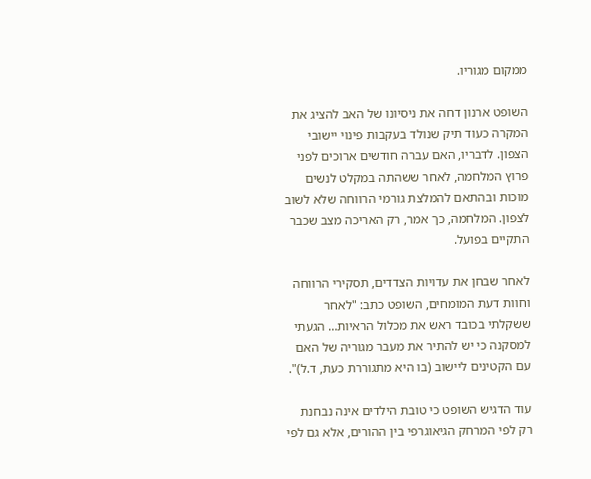ממקום מגוריו.

השופט ארנון דחה את ניסיונו של האב להציג את המקרה כעוד תיק שנולד בעקבות פינוי יישובי הצפון. לדבריו, האם עברה חודשים ארוכים לפני פרוץ המלחמה, לאחר ששהתה במקלט לנשים מוכות ובהתאם להמלצת גורמי הרווחה שלא לשוב לצפון. המלחמה, כך אמר, רק האריכה מצב שכבר התקיים בפועל.

לאחר שבחן את עדויות הצדדים, תסקירי הרווחה וחוות דעת המומחים, השופט כתב: "לאחר ששקלתי בכובד ראש את מכלול הראיות… הגעתי למסקנה כי יש להתיר את מעבר מגוריה של האם עם הקטינים ליישוב (בו היא מתגוררת כעת, ד.ל)".

עוד הדגיש השופט כי טובת הילדים אינה נבחנת רק לפי המרחק הגיאוגרפי בין ההורים, אלא גם לפי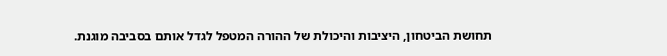תחושת הביטחון, היציבות והיכולת של ההורה המטפל לגדל אותם בסביבה מוגנת.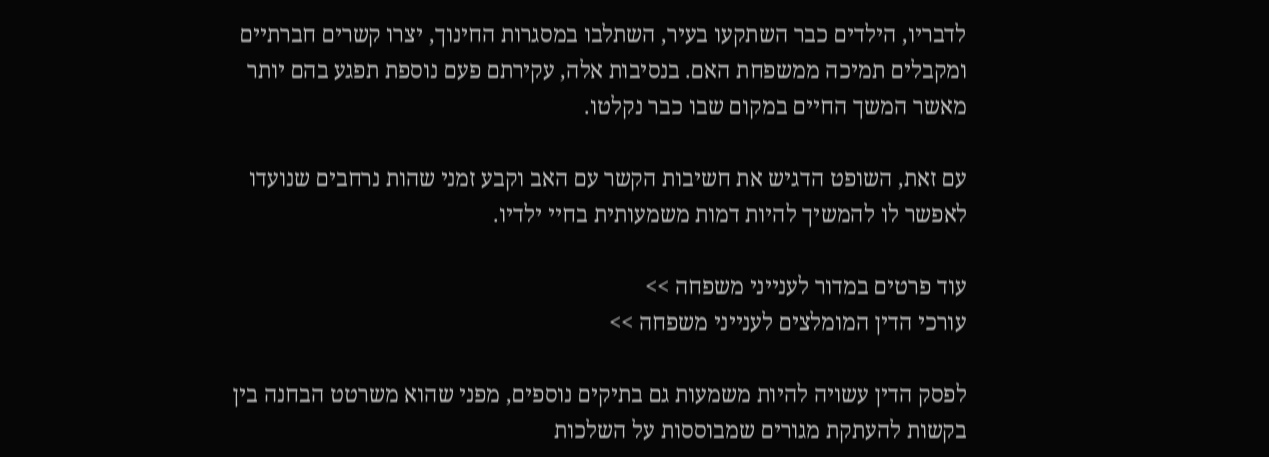לדבריו, הילדים כבר השתקעו בעיר, השתלבו במסגרות החינוך, יצרו קשרים חברתיים ומקבלים תמיכה ממשפחת האם. בנסיבות אלה, עקירתם פעם נוספת תפגע בהם יותר מאשר המשך החיים במקום שבו כבר נקלטו.

עם זאת, השופט הדגיש את חשיבות הקשר עם האב וקבע זמני שהות נרחבים שנועדו לאפשר לו להמשיך להיות דמות משמעותית בחיי ילדיו.

עוד פרטים במדור לענייני משפחה >>
עורכי הדין המומלצים לענייני משפחה >>

לפסק הדין עשויה להיות משמעות גם בתיקים נוספים, מפני שהוא משרטט הבחנה בין בקשות להעתקת מגורים שמבוססות על השלכות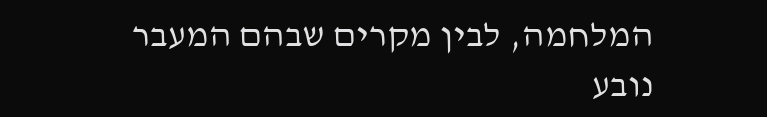המלחמה, לבין מקרים שבהם המעבר נובע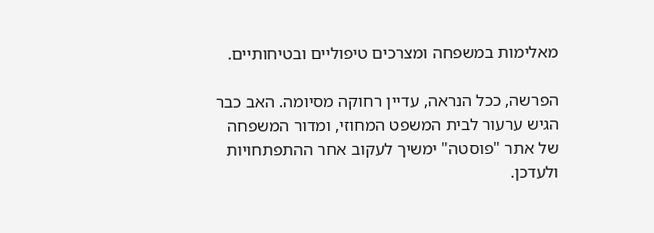מאלימות במשפחה ומצרכים טיפוליים ובטיחותיים.

הפרשה, ככל הנראה, עדיין רחוקה מסיומה. האב כבר הגיש ערעור לבית המשפט המחוזי, ומדור המשפחה של אתר "פוסטה" ימשיך לעקוב אחר ההתפתחויות ולעדכן.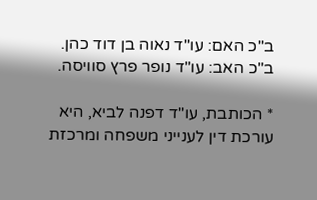ב"כ האם: עו"ד נאוה בן דוד כהן.
ב"כ האב: עו"ד נופר פרץ סוויסה.

* הכותבת, עו"ד דפנה לביא, היא עורכת דין לענייני משפחה ומרכזת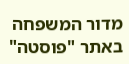מדור המשפחה באתר "פוסטה"